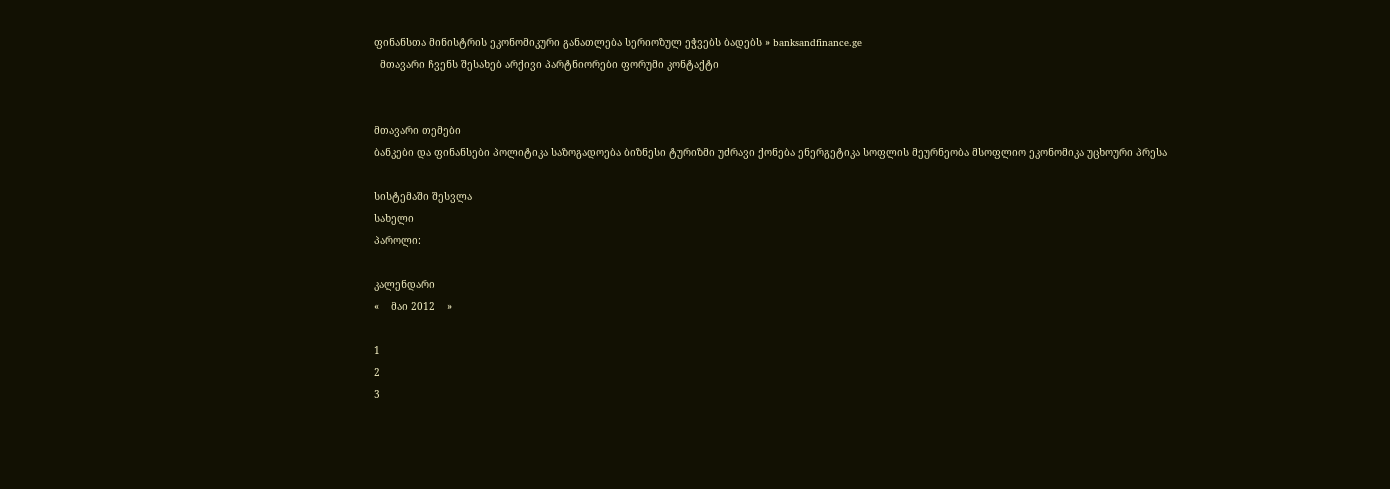ფინანსთა მინისტრის ეკონომიკური განათლება სერიოზულ ეჭვებს ბადებს » banksandfinance.ge
  მთავარი ჩვენს შესახებ არქივი პარტნიორები ფორუმი კონტაქტი


მთავარი თემები
ბანკები და ფინანსები პოლიტიკა საზოგადოება ბიზნესი ტურიზმი უძრავი ქონება ენერგეტიკა სოფლის მეურნეობა მსოფლიო ეკონომიკა უცხოური პრესა

სისტემაში შესვლა
სახელი
პაროლი:

კალენდარი
«    მაი 2012    »

1
2
3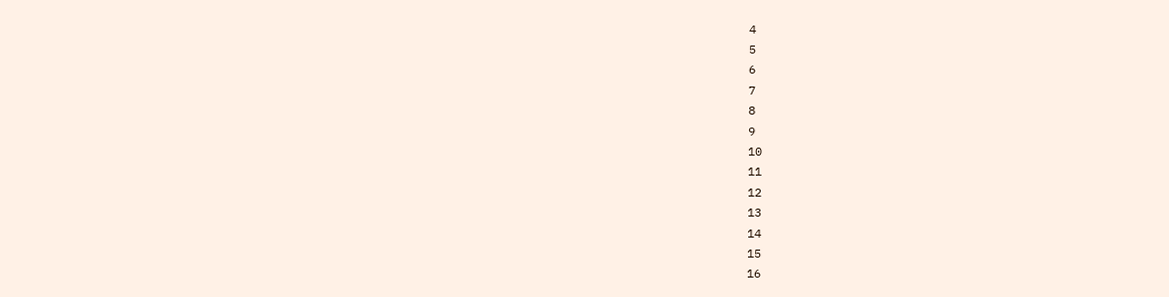4
5
6
7
8
9
10
11
12
13
14
15
16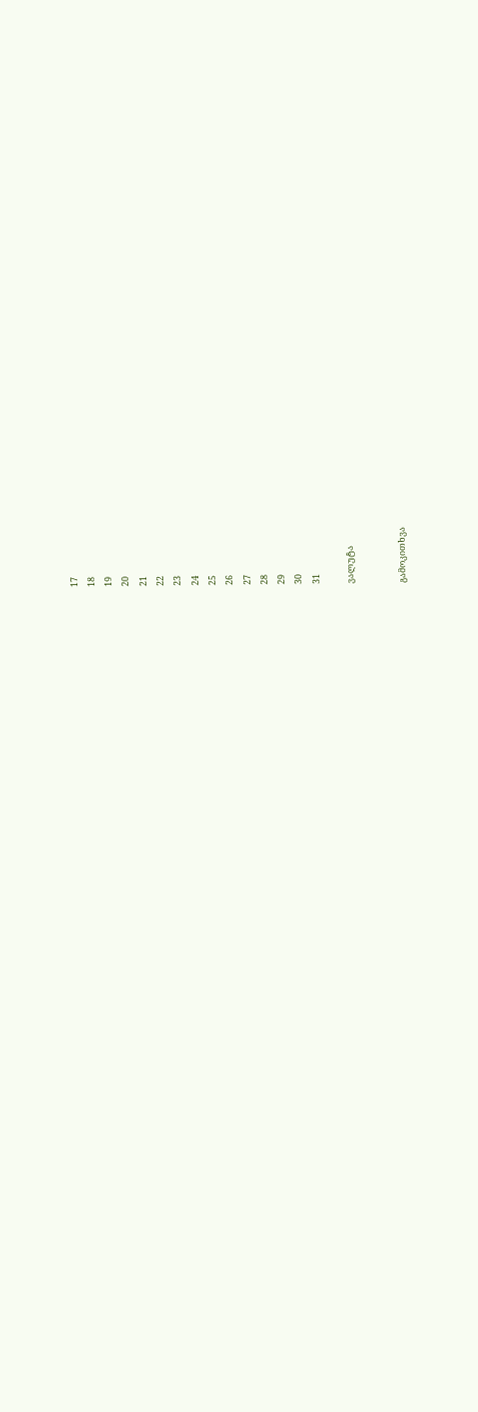17
18
19
20
21
22
23
24
25
26
27
28
29
30
31

ვალუტა


გამოკითხვა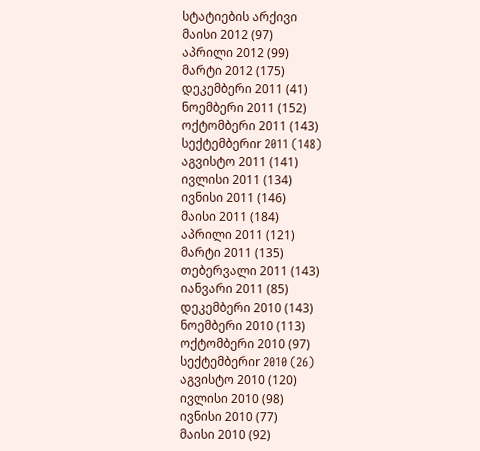სტატიების არქივი
მაისი 2012 (97)
აპრილი 2012 (99)
მარტი 2012 (175)
დეკემბერი 2011 (41)
ნოემბერი 2011 (152)
ოქტომბერი 2011 (143)
სექტემბერიr 2011 (148)
აგვისტო 2011 (141)
ივლისი 2011 (134)
ივნისი 2011 (146)
მაისი 2011 (184)
აპრილი 2011 (121)
მარტი 2011 (135)
თებერვალი 2011 (143)
იანვარი 2011 (85)
დეკემბერი 2010 (143)
ნოემბერი 2010 (113)
ოქტომბერი 2010 (97)
სექტემბერიr 2010 (26)
აგვისტო 2010 (120)
ივლისი 2010 (98)
ივნისი 2010 (77)
მაისი 2010 (92)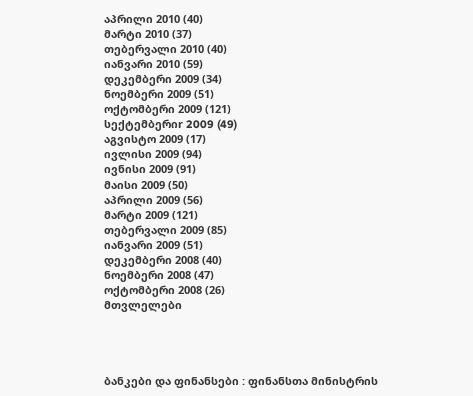აპრილი 2010 (40)
მარტი 2010 (37)
თებერვალი 2010 (40)
იანვარი 2010 (59)
დეკემბერი 2009 (34)
ნოემბერი 2009 (51)
ოქტომბერი 2009 (121)
სექტემბერიr 2009 (49)
აგვისტო 2009 (17)
ივლისი 2009 (94)
ივნისი 2009 (91)
მაისი 2009 (50)
აპრილი 2009 (56)
მარტი 2009 (121)
თებერვალი 2009 (85)
იანვარი 2009 (51)
დეკემბერი 2008 (40)
ნოემბერი 2008 (47)
ოქტომბერი 2008 (26)
მთვლელები




ბანკები და ფინანსები : ფინანსთა მინისტრის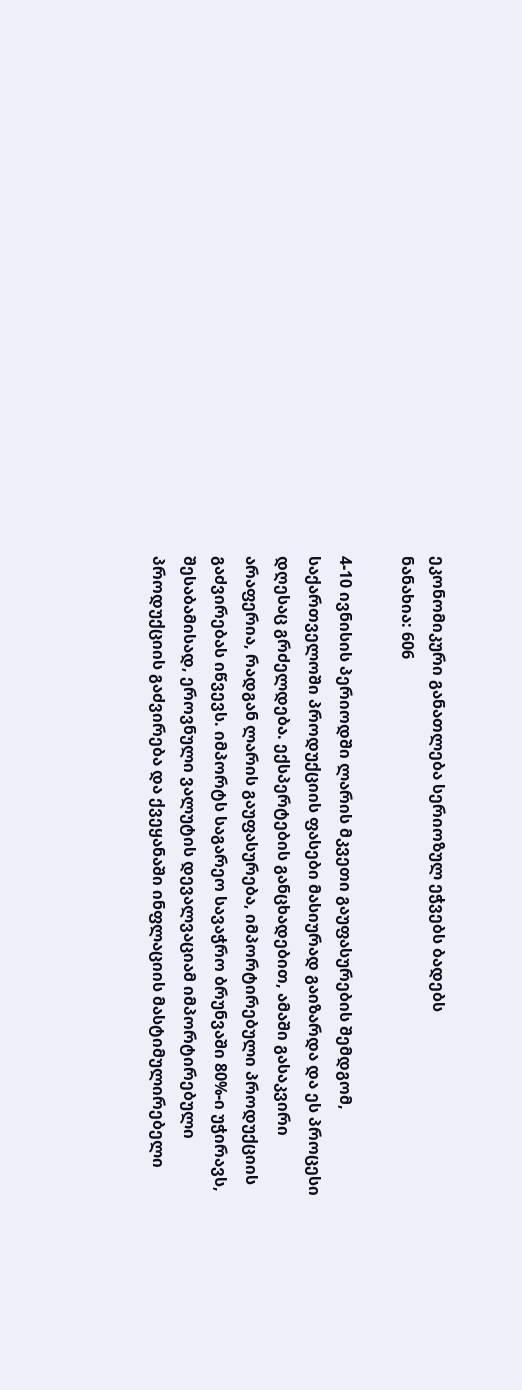ეკონომიკური განათლება სერიოზულ ეჭვებს ბადებს
ნანახია: 606

4-10 ივნისის პერიოდში ლარის მკვეთი გაუფასურების შემდგომ, საქართველოში პროდუქციის ფასები მასიურად გაიზარდა და ეს პროცესი დღესაც გრძელდება. ექსპერტების განცხადებით, ამაში გასაკვირი არაფერია, რადგან ლარის გაუფასურება, იმპორტირებული პროდუქციის გაძვირებას იწვევს. იმპორტს საგარეო სავაჭრო ბრუნვაში 80%-ი უჭირავს, შესაბამისად, ეროვნული ვალუტის დევალვაციამ იმპორტირებული პროდუქციის გაძვირება და ქვეყანაში ინფლაციის მასტიმულირებელი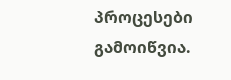პროცესები გამოიწვია.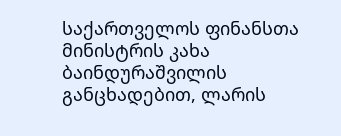საქართველოს ფინანსთა მინისტრის კახა ბაინდურაშვილის განცხადებით, ლარის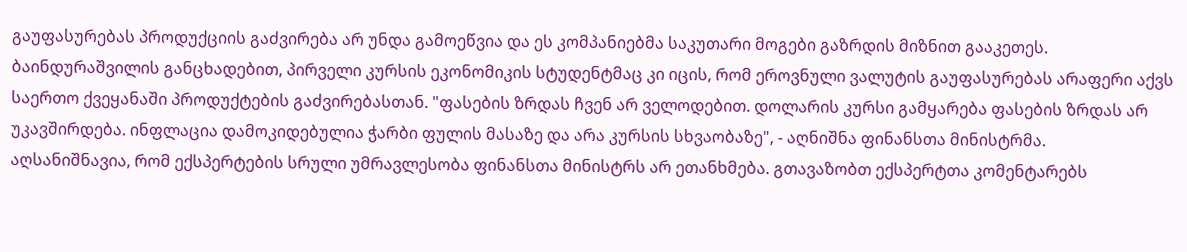გაუფასურებას პროდუქციის გაძვირება არ უნდა გამოეწვია და ეს კომპანიებმა საკუთარი მოგები გაზრდის მიზნით გააკეთეს. ბაინდურაშვილის განცხადებით, პირველი კურსის ეკონომიკის სტუდენტმაც კი იცის, რომ ეროვნული ვალუტის გაუფასურებას არაფერი აქვს საერთო ქვეყანაში პროდუქტების გაძვირებასთან. "ფასების ზრდას ჩვენ არ ველოდებით. დოლარის კურსი გამყარება ფასების ზრდას არ უკავშირდება. ინფლაცია დამოკიდებულია ჭარბი ფულის მასაზე და არა კურსის სხვაობაზე", - აღნიშნა ფინანსთა მინისტრმა.
აღსანიშნავია, რომ ექსპერტების სრული უმრავლესობა ფინანსთა მინისტრს არ ეთანხმება. გთავაზობთ ექსპერტთა კომენტარებს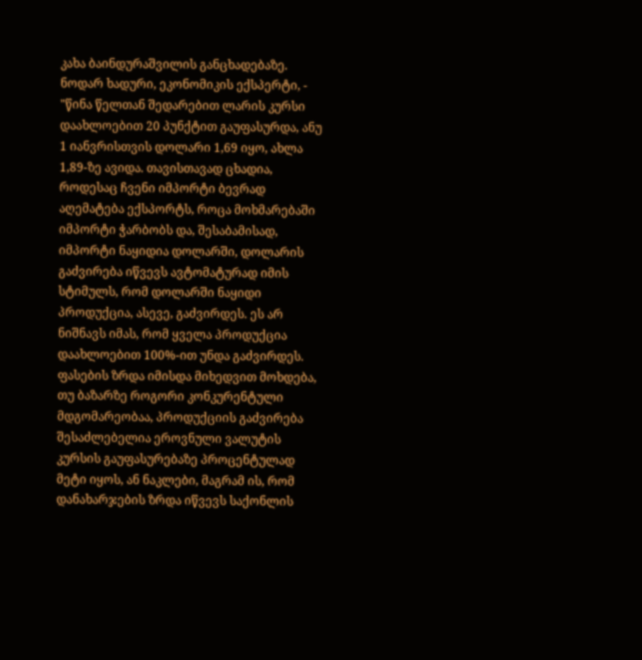კახა ბაინდურაშვილის განცხადებაზე.
ნოდარ ხადური, ეკონომიკის ექსპერტი, - "წინა წელთან შედარებით ლარის კურსი დაახლოებით 20 პუნქტით გაუფასურდა, ანუ 1 იანვრისთვის დოლარი 1,69 იყო, ახლა 1,89-ზე ავიდა. თავისთავად ცხადია, როდესაც ჩვენი იმპორტი ბევრად აღემატება ექსპორტს, როცა მოხმარებაში იმპორტი ჭარბობს და, შესაბამისად, იმპორტი ნაყიდია დოლარში, დოლარის გაძვირება იწვევს ავტომატურად იმის სტიმულს, რომ დოლარში ნაყიდი პროდუქცია, ასევე, გაძვირდეს. ეს არ ნიშნავს იმას, რომ ყველა პროდუქცია დაახლოებით 100%-ით უნდა გაძვირდეს. ფასების ზრდა იმისდა მიხედვით მოხდება, თუ ბაზარზე როგორი კონკურენტული მდგომარეობაა, პროდუქციის გაძვირება შესაძლებელია ეროვნული ვალუტის კურსის გაუფასურებაზე პროცენტულად მეტი იყოს, ან ნაკლები, მაგრამ ის, რომ დანახარჯების ზრდა იწვევს საქონლის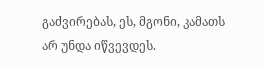გაძვირებას, ეს, მგონი, კამათს არ უნდა იწვევდეს.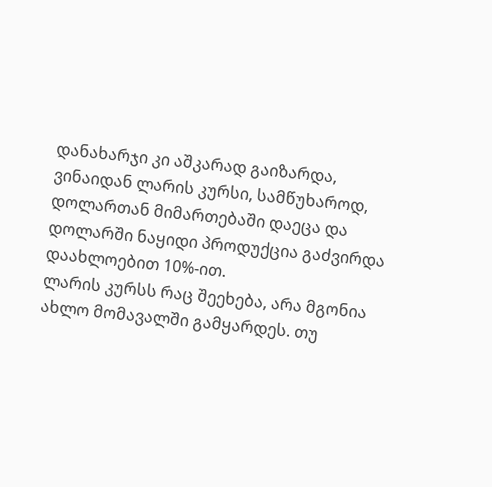დანახარჯი კი აშკარად გაიზარდა, ვინაიდან ლარის კურსი, სამწუხაროდ, დოლართან მიმართებაში დაეცა და დოლარში ნაყიდი პროდუქცია გაძვირდა დაახლოებით 10%-ით.
ლარის კურსს რაც შეეხება, არა მგონია ახლო მომავალში გამყარდეს. თუ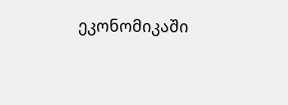ეკონომიკაში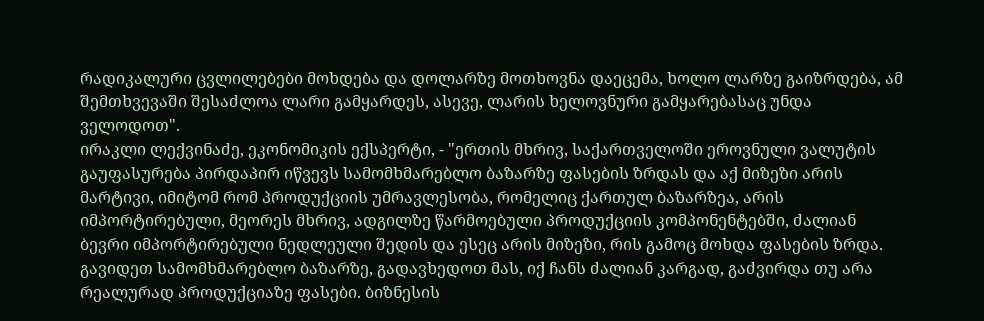რადიკალური ცვლილებები მოხდება და დოლარზე მოთხოვნა დაეცემა, ხოლო ლარზე გაიზრდება, ამ შემთხვევაში შესაძლოა ლარი გამყარდეს, ასევე, ლარის ხელოვნური გამყარებასაც უნდა ველოდოთ".
ირაკლი ლექვინაძე, ეკონომიკის ექსპერტი, - "ერთის მხრივ, საქართველოში ეროვნული ვალუტის გაუფასურება პირდაპირ იწვევს სამომხმარებლო ბაზარზე ფასების ზრდას და აქ მიზეზი არის მარტივი, იმიტომ რომ პროდუქციის უმრავლესობა, რომელიც ქართულ ბაზარზეა, არის იმპორტირებული, მეორეს მხრივ, ადგილზე წარმოებული პროდუქციის კომპონენტებში, ძალიან ბევრი იმპორტირებული ნედლეული შედის და ესეც არის მიზეზი, რის გამოც მოხდა ფასების ზრდა. გავიდეთ სამომხმარებლო ბაზარზე, გადავხედოთ მას, იქ ჩანს ძალიან კარგად, გაძვირდა თუ არა რეალურად პროდუქციაზე ფასები. ბიზნესის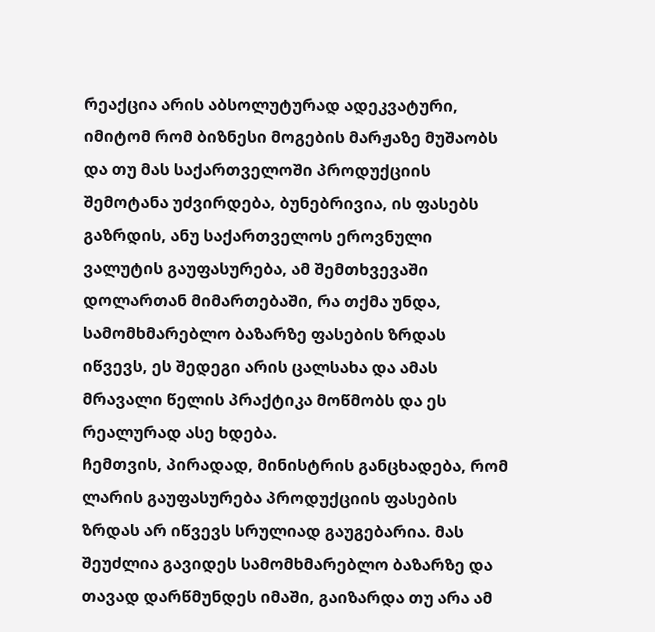რეაქცია არის აბსოლუტურად ადეკვატური, იმიტომ რომ ბიზნესი მოგების მარჟაზე მუშაობს და თუ მას საქართველოში პროდუქციის შემოტანა უძვირდება, ბუნებრივია, ის ფასებს გაზრდის, ანუ საქართველოს ეროვნული ვალუტის გაუფასურება, ამ შემთხვევაში დოლართან მიმართებაში, რა თქმა უნდა, სამომხმარებლო ბაზარზე ფასების ზრდას იწვევს, ეს შედეგი არის ცალსახა და ამას მრავალი წელის პრაქტიკა მოწმობს და ეს რეალურად ასე ხდება.
ჩემთვის, პირადად, მინისტრის განცხადება, რომ ლარის გაუფასურება პროდუქციის ფასების ზრდას არ იწვევს სრულიად გაუგებარია. მას შეუძლია გავიდეს სამომხმარებლო ბაზარზე და თავად დარწმუნდეს იმაში, გაიზარდა თუ არა ამ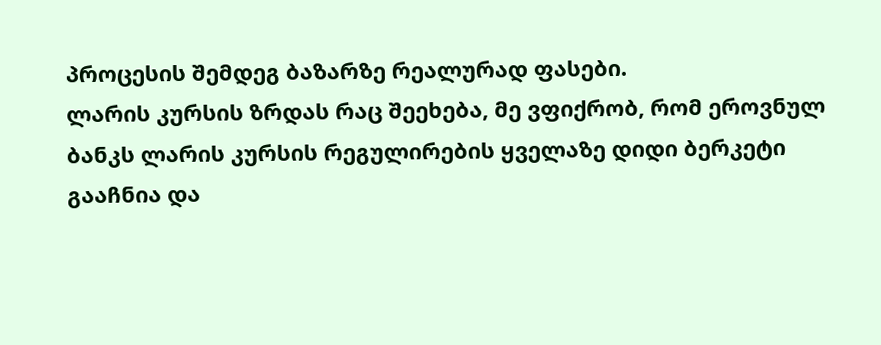პროცესის შემდეგ ბაზარზე რეალურად ფასები.
ლარის კურსის ზრდას რაც შეეხება, მე ვფიქრობ, რომ ეროვნულ ბანკს ლარის კურსის რეგულირების ყველაზე დიდი ბერკეტი გააჩნია და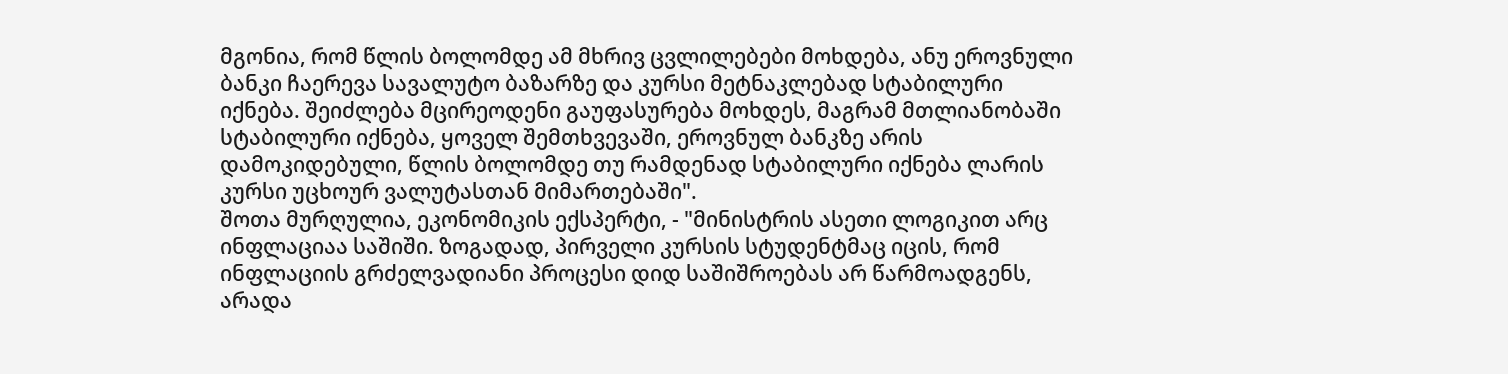მგონია, რომ წლის ბოლომდე ამ მხრივ ცვლილებები მოხდება, ანუ ეროვნული ბანკი ჩაერევა სავალუტო ბაზარზე და კურსი მეტნაკლებად სტაბილური იქნება. შეიძლება მცირეოდენი გაუფასურება მოხდეს, მაგრამ მთლიანობაში სტაბილური იქნება, ყოველ შემთხვევაში, ეროვნულ ბანკზე არის დამოკიდებული, წლის ბოლომდე თუ რამდენად სტაბილური იქნება ლარის კურსი უცხოურ ვალუტასთან მიმართებაში".
შოთა მურღულია, ეკონომიკის ექსპერტი, - "მინისტრის ასეთი ლოგიკით არც ინფლაციაა საშიში. ზოგადად, პირველი კურსის სტუდენტმაც იცის, რომ ინფლაციის გრძელვადიანი პროცესი დიდ საშიშროებას არ წარმოადგენს, არადა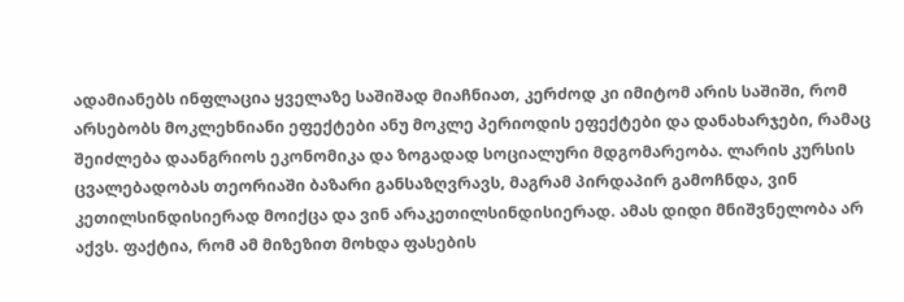ადამიანებს ინფლაცია ყველაზე საშიშად მიაჩნიათ, კერძოდ კი იმიტომ არის საშიში, რომ არსებობს მოკლეხნიანი ეფექტები ანუ მოკლე პერიოდის ეფექტები და დანახარჯები, რამაც შეიძლება დაანგრიოს ეკონომიკა და ზოგადად სოციალური მდგომარეობა. ლარის კურსის ცვალებადობას თეორიაში ბაზარი განსაზღვრავს, მაგრამ პირდაპირ გამოჩნდა, ვინ კეთილსინდისიერად მოიქცა და ვინ არაკეთილსინდისიერად. ამას დიდი მნიშვნელობა არ აქვს. ფაქტია, რომ ამ მიზეზით მოხდა ფასების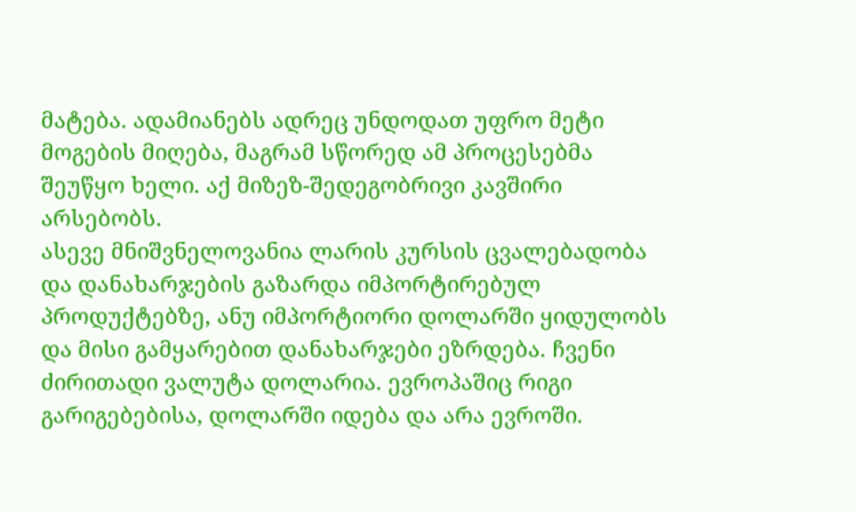მატება. ადამიანებს ადრეც უნდოდათ უფრო მეტი მოგების მიღება, მაგრამ სწორედ ამ პროცესებმა შეუწყო ხელი. აქ მიზეზ-შედეგობრივი კავშირი არსებობს.
ასევე მნიშვნელოვანია ლარის კურსის ცვალებადობა და დანახარჯების გაზარდა იმპორტირებულ პროდუქტებზე, ანუ იმპორტიორი დოლარში ყიდულობს და მისი გამყარებით დანახარჯები ეზრდება. ჩვენი ძირითადი ვალუტა დოლარია. ევროპაშიც რიგი გარიგებებისა, დოლარში იდება და არა ევროში.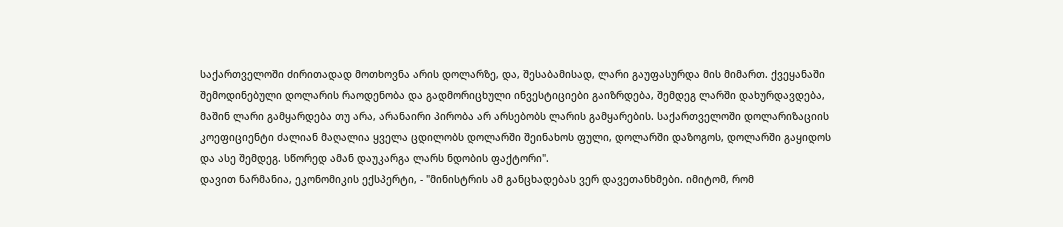საქართველოში ძირითადად მოთხოვნა არის დოლარზე, და, შესაბამისად, ლარი გაუფასურდა მის მიმართ. ქვეყანაში შემოდინებული დოლარის რაოდენობა და გადმორიცხული ინვესტიციები გაიზრდება, შემდეგ ლარში დახურდავდება, მაშინ ლარი გამყარდება თუ არა, არანაირი პირობა არ არსებობს ლარის გამყარების. საქართველოში დოლარიზაციის კოეფიციენტი ძალიან მაღალია ყველა ცდილობს დოლარში შეინახოს ფული, დოლარში დაზოგოს, დოლარში გაყიდოს და ასე შემდეგ. სწორედ ამან დაუკარგა ლარს ნდობის ფაქტორი".
დავით ნარმანია, ეკონომიკის ექსპერტი, - "მინისტრის ამ განცხადებას ვერ დავეთანხმები. იმიტომ, რომ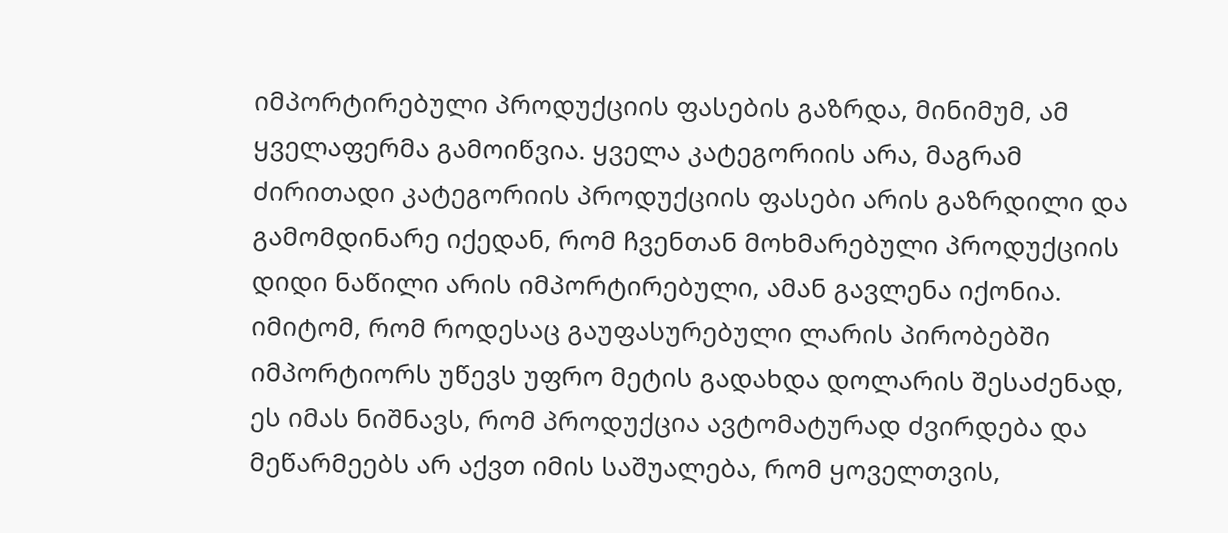იმპორტირებული პროდუქციის ფასების გაზრდა, მინიმუმ, ამ ყველაფერმა გამოიწვია. ყველა კატეგორიის არა, მაგრამ ძირითადი კატეგორიის პროდუქციის ფასები არის გაზრდილი და გამომდინარე იქედან, რომ ჩვენთან მოხმარებული პროდუქციის დიდი ნაწილი არის იმპორტირებული, ამან გავლენა იქონია. იმიტომ, რომ როდესაც გაუფასურებული ლარის პირობებში იმპორტიორს უწევს უფრო მეტის გადახდა დოლარის შესაძენად, ეს იმას ნიშნავს, რომ პროდუქცია ავტომატურად ძვირდება და მეწარმეებს არ აქვთ იმის საშუალება, რომ ყოველთვის,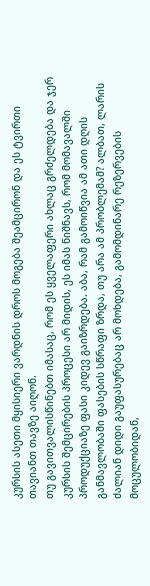კურსის ასეთი მყისიერი ვარდნის დროს მოგება შეამცირონ და ეს ტვირთი თავიანთ თავზე აიღონ.
თუ გავითვალისწინებთ იმასაც, რომ ეს ყველაფერი ახლაც გრძელდება და ჯერ კურსის შემცირების პროცესი არ მიდის, ეს იმას ნიშნავს, რომ მომავალში პროდუქციაზე ფასი კიდევ გაიზრდება. აბა, რამ გამოიწვია ამ ათი დღის განმავლობაში ფასების სწრაფი ზრდა, თუ არა ამ პრობლემამ? ალბათ, ლარის ძალიან დიდი გაუფასურებაც არ მოხდება, გამომდინარე რეზერვების მოცულობიდან,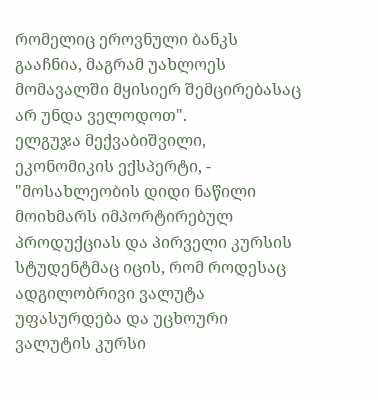რომელიც ეროვნული ბანკს გააჩნია, მაგრამ უახლოეს მომავალში მყისიერ შემცირებასაც არ უნდა ველოდოთ".
ელგუჯა მექვაბიშვილი, ეკონომიკის ექსპერტი, - "მოსახლეობის დიდი ნაწილი მოიხმარს იმპორტირებულ პროდუქციას და პირველი კურსის სტუდენტმაც იცის, რომ როდესაც ადგილობრივი ვალუტა უფასურდება და უცხოური ვალუტის კურსი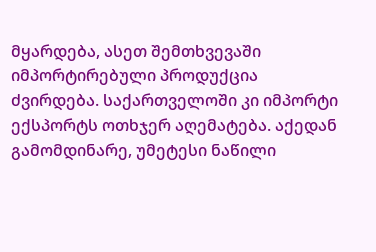მყარდება, ასეთ შემთხვევაში იმპორტირებული პროდუქცია ძვირდება. საქართველოში კი იმპორტი ექსპორტს ოთხჯერ აღემატება. აქედან გამომდინარე, უმეტესი ნაწილი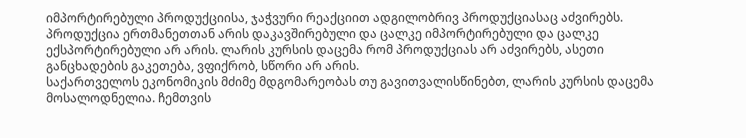იმპორტირებული პროდუქციისა, ჯაჭვური რეაქციით ადგილობრივ პროდუქციასაც აძვირებს. პროდუქცია ერთმანეთთან არის დაკავშირებული და ცალკე იმპორტირებული და ცალკე ექსპორტირებული არ არის. ლარის კურსის დაცემა რომ პროდუქციას არ აძვირებს, ასეთი განცხადების გაკეთება, ვფიქრობ, სწორი არ არის.
საქართველოს ეკონომიკის მძიმე მდგომარეობას თუ გავითვალისწინებთ, ლარის კურსის დაცემა მოსალოდნელია. ჩემთვის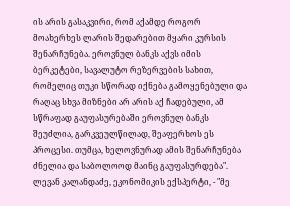ის არის გასაკვირი, რომ აქამდე როგორ მოახერხეს ლარის შედარებით მყარი კურსის შენარჩუნება. ეროვნულ ბანკს აქვს იმის ბერკეტები, სავალუტო რეზერვების სახით, რომელიც თუკი სწორად იქნება გამოყენებული და რაღაც სხვა მიზნები არ არის აქ ჩადებული, ამ სწრაფად გაუფასურებაში ეროვნულ ბანკს შეუძლია, გარკვეულწილად, შეაფერხოს ეს პროცესი. თუმცა, ხელოვნურად ამის შენარჩუნება ძნელია და საბოლოოდ მაინც გაუფასურდება".
ლევან კალანდაძე, ეკონომიკის ექსპერტი, - "მე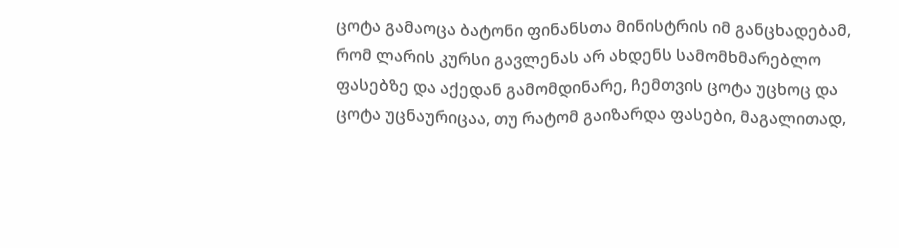ცოტა გამაოცა ბატონი ფინანსთა მინისტრის იმ განცხადებამ, რომ ლარის კურსი გავლენას არ ახდენს სამომხმარებლო ფასებზე და აქედან გამომდინარე, ჩემთვის ცოტა უცხოც და ცოტა უცნაურიცაა, თუ რატომ გაიზარდა ფასები, მაგალითად,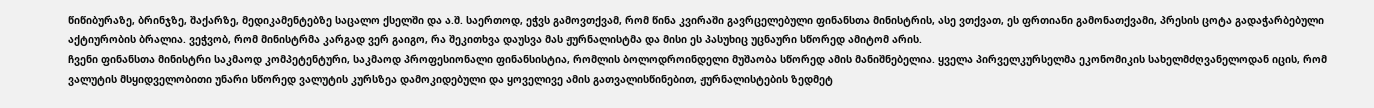წიწიბურაზე, ბრინჯზე, შაქარზე, მედიკამენტებზე საცალო ქსელში და ა.შ. საერთოდ, ეჭვს გამოვთქვამ, რომ წინა კვირაში გავრცელებული ფინანსთა მინისტრის, ასე ვთქვათ, ეს ფრთიანი გამონათქვამი, პრესის ცოტა გადაჭარბებული აქტიურობის ბრალია. ვეჭვობ, რომ მინისტრმა კარგად ვერ გაიგო, რა შეკითხვა დაუსვა მას ჟურნალისტმა და მისი ეს პასუხიც უცნაური სწორედ ამიტომ არის.
ჩვენი ფინანსთა მინისტრი საკმაოდ კომპეტენტური, საკმაოდ პროფესიონალი ფინანსისტია, რომლის ბოლოდროინდელი მუშაობა სწორედ ამის მანიშნებელია. ყველა პირველკურსელმა ეკონომიკის სახელმძღვანელოდან იცის, რომ ვალუტის მსყიდველობითი უნარი სწორედ ვალუტის კურსზეა დამოკიდებული და ყოველივე ამის გათვალისწინებით, ჟურნალისტების ზედმეტ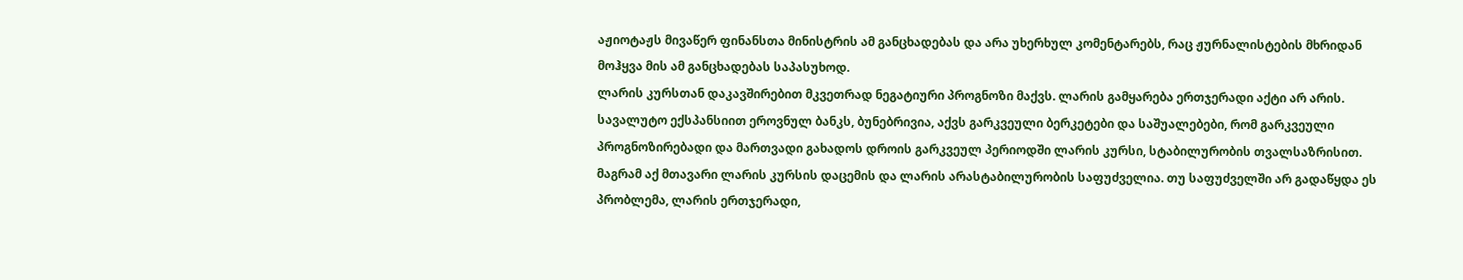აჟიოტაჟს მივაწერ ფინანსთა მინისტრის ამ განცხადებას და არა უხერხულ კომენტარებს, რაც ჟურნალისტების მხრიდან მოჰყვა მის ამ განცხადებას საპასუხოდ.
ლარის კურსთან დაკავშირებით მკვეთრად ნეგატიური პროგნოზი მაქვს. ლარის გამყარება ერთჯერადი აქტი არ არის. სავალუტო ექსპანსიით ეროვნულ ბანკს, ბუნებრივია, აქვს გარკვეული ბერკეტები და საშუალებები, რომ გარკვეული პროგნოზირებადი და მართვადი გახადოს დროის გარკვეულ პერიოდში ლარის კურსი, სტაბილურობის თვალსაზრისით. მაგრამ აქ მთავარი ლარის კურსის დაცემის და ლარის არასტაბილურობის საფუძველია. თუ საფუძველში არ გადაწყდა ეს პრობლემა, ლარის ერთჯერადი,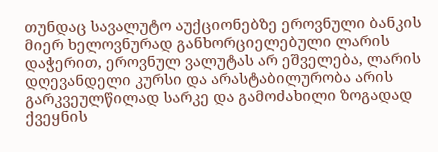თუნდაც სავალუტო აუქციონებზე ეროვნული ბანკის მიერ ხელოვნურად განხორციელებული ლარის დაჭერით, ეროვნულ ვალუტას არ ეშველება, ლარის დღევანდელი კურსი და არასტაბილურობა არის გარკვეულწილად სარკე და გამოძახილი ზოგადად ქვეყნის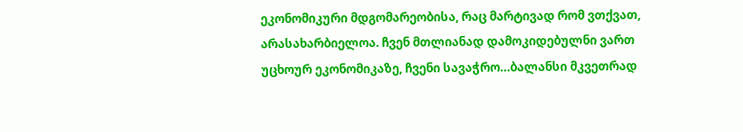ეკონომიკური მდგომარეობისა, რაც მარტივად რომ ვთქვათ, არასახარბიელოა. ჩვენ მთლიანად დამოკიდებულნი ვართ უცხოურ ეკონომიკაზე, ჩვენი სავაჭრო…ბალანსი მკვეთრად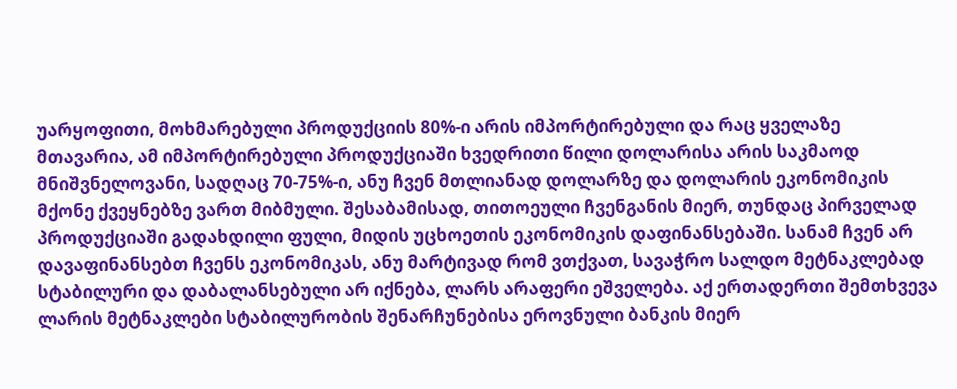უარყოფითი, მოხმარებული პროდუქციის 80%-ი არის იმპორტირებული და რაც ყველაზე მთავარია, ამ იმპორტირებული პროდუქციაში ხვედრითი წილი დოლარისა არის საკმაოდ მნიშვნელოვანი, სადღაც 70-75%-ი, ანუ ჩვენ მთლიანად დოლარზე და დოლარის ეკონომიკის მქონე ქვეყნებზე ვართ მიბმული. შესაბამისად, თითოეული ჩვენგანის მიერ, თუნდაც პირველად პროდუქციაში გადახდილი ფული, მიდის უცხოეთის ეკონომიკის დაფინანსებაში. სანამ ჩვენ არ დავაფინანსებთ ჩვენს ეკონომიკას, ანუ მარტივად რომ ვთქვათ, სავაჭრო სალდო მეტნაკლებად სტაბილური და დაბალანსებული არ იქნება, ლარს არაფერი ეშველება. აქ ერთადერთი შემთხვევა ლარის მეტნაკლები სტაბილურობის შენარჩუნებისა ეროვნული ბანკის მიერ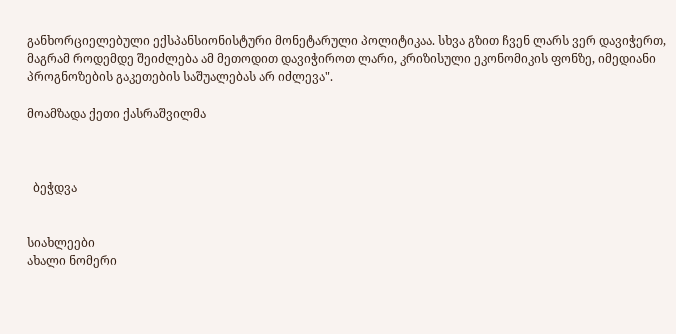განხორციელებული ექსპანსიონისტური მონეტარული პოლიტიკაა. სხვა გზით ჩვენ ლარს ვერ დავიჭერთ, მაგრამ როდემდე შეიძლება ამ მეთოდით დავიჭიროთ ლარი, კრიზისული ეკონომიკის ფონზე, იმედიანი პროგნოზების გაკეთების საშუალებას არ იძლევა".

მოამზადა ქეთი ქასრაშვილმა



  ბეჭდვა


სიახლეები
ახალი ნომერი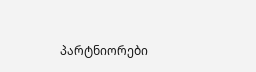პარტნიორები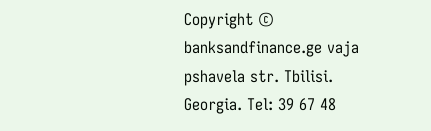Copyright © banksandfinance.ge vaja pshavela str. Tbilisi. Georgia. Tel: 39 67 48